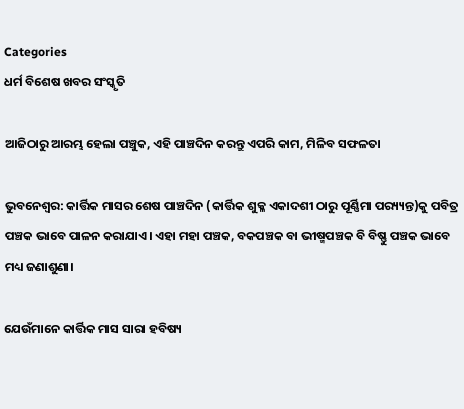Categories
ଧର୍ମ ବିଶେଷ ଖବର ସଂସ୍କୃତି

ଆଜିଠାରୁ ଆରମ୍ଭ ହେଲା ପଞ୍ଚୁକ, ଏହି ପାଞ୍ଚଦିନ କରନ୍ତୁ ଏପରି କାମ, ମିଳିବ ସଫଳତା

ଭୁବନେଶ୍ବର: କାର୍ତ୍ତିକ ମାସର ଶେଷ ପାଞ୍ଚଦିନ (କାର୍ତ୍ତିକ ଶୁକ୍ଳ ଏକାଦଶୀ ଠାରୁ ପୂର୍ଣ୍ଣିମା ପର‌୍ୟ୍ୟନ୍ତ)କୁ ପବିତ୍ର ପଞ୍ଚକ ଭାବେ ପାଳନ କରାଯାଏ। ଏହା ମହା ପଞ୍ଚକ, ବକପଞ୍ଚକ ବା ଭୀଷ୍ମପଞ୍ଚକ ବି ବିଷ୍ଣୁ ପଞ୍ଚକ ଭାବେ ମଧ୍ୟ ଜଣାଶୁଣା।

ଯେଉଁମାନେ କାର୍ତ୍ତିକ ମାସ ସାରା ହବିଷ୍ୟ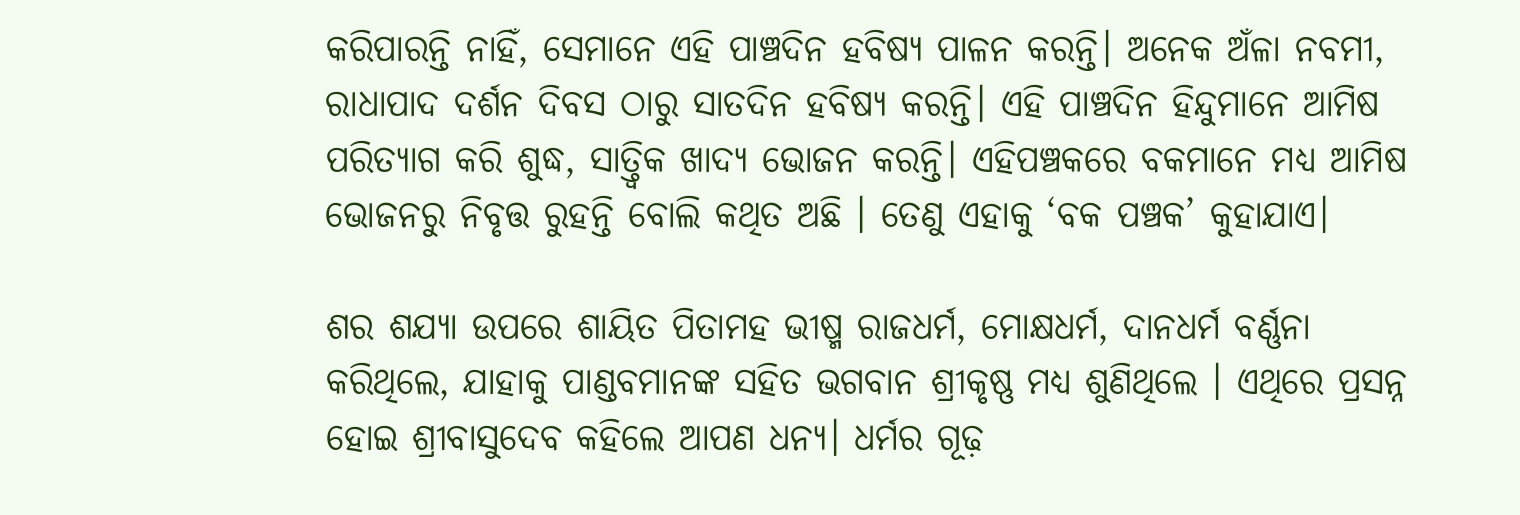କରିପାରନ୍ତି ନାହିଁ, ସେମାନେ ଏହି ପାଞ୍ଚଦିନ ହବିଷ୍ୟ ପାଳନ କରନ୍ତି। ଅନେକ ଅଁଳା ନବମୀ, ରାଧାପାଦ ଦର୍ଶନ ଦିବସ ଠାରୁ ସାତଦିନ ହବିଷ୍ୟ କରନ୍ତି। ଏହି ପାଞ୍ଚଦିନ ହିନ୍ଦୁମାନେ ଆମିଷ ପରିତ୍ୟାଗ କରି ଶୁଦ୍ଧ, ସାତ୍ତ୍ୱିକ ଖାଦ୍ୟ ଭୋଜନ କରନ୍ତି। ଏହିପଞ୍ଚକରେ ବକମାନେ ମଧ୍ୟ ଆମିଷ ଭୋଜନରୁ ନିବୃତ୍ତ ରୁହନ୍ତି ବୋଲି କଥିତ ଅଛି । ତେଣୁ ଏହାକୁ ‘ବକ ପଞ୍ଚକ’ କୁହାଯାଏ।

ଶର ଶଯ୍ୟା ଉପରେ ଶାୟିତ ପିତାମହ ଭୀଷ୍ମ ରାଜଧର୍ମ, ମୋକ୍ଷଧର୍ମ, ଦାନଧର୍ମ ବର୍ଣ୍ଣନା କରିଥିଲେ, ଯାହାକୁ ପାଣ୍ଡବମାନଙ୍କ ସହିତ ଭଗବାନ ଶ୍ରୀକୃଷ୍ଣ ମଧ୍ୟ ଶୁଣିଥିଲେ । ଏଥିରେ ପ୍ରସନ୍ନ ହୋଇ ଶ୍ରୀବାସୁଦେବ କହିଲେ ଆପଣ ଧନ୍ୟ। ଧର୍ମର ଗୂଢ଼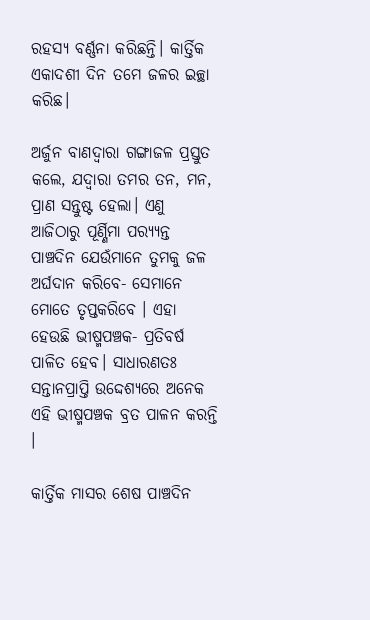ରହସ୍ୟ ବର୍ଣ୍ଣନା କରିଛନ୍ତି। କାର୍ତ୍ତିକ ଏକାଦଶୀ ଦିନ ତମେ ଜଳର ଇଚ୍ଛା କରିଛ।

ଅର୍ଜୁନ ବାଣଦ୍ୱାରା ଗଙ୍ଗାଜଳ ପ୍ରସ୍ତୁତ କଲେ, ଯଦ୍ୱାରା ତମର ତନ, ମନ, ପ୍ରାଣ ସନ୍ତୁଷ୍ଟ ହେଲା। ଏଣୁ ଆଜିଠାରୁ ପୂର୍ଣ୍ଣିମା ପର‌୍ୟ୍ୟନ୍ତ ପାଞ୍ଚଦିନ ଯେଉଁମାନେ ତୁମକୁ ଜଳ ଅର୍ଘଦାନ କରିବେ- ସେମାନେ ମୋତେ ତୃପ୍ତକରିବେ । ଏହା ହେଉଛି ଭୀଷ୍ମପଞ୍ଚକ- ପ୍ରତିବର୍ଷ ପାଳିତ ହେବ। ସାଧାରଣତଃ ସନ୍ତାନପ୍ରାପ୍ତି ଉଦ୍ଦେଶ୍ୟରେ ଅନେକ ଏହି ଭୀଷ୍ମପଞ୍ଚକ ବ୍ରତ ପାଳନ କରନ୍ତି ।

କାର୍ତ୍ତିକ ମାସର ଶେଷ ପାଞ୍ଚଦିନ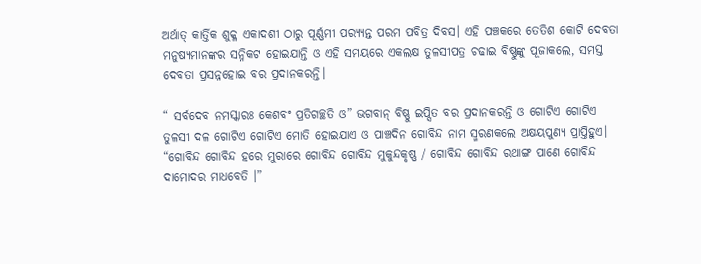ଅର୍ଥାତ୍ କାର୍ତ୍ତିକ ଶୁକ୍ଳ ଏକାଦଶୀ ଠାରୁ ପୂର୍ଣ୍ଣମୀ ପର‌୍ୟ୍ୟନ୍ତ ପରମ ପବିତ୍ର ଦିବସ। ଏହି ପଞ୍ଚକରେ ତେତିଶ କୋଟି ଦେବତା ମନୁଷ୍ୟମାନଙ୍କର ସନ୍ନିକଟ ହୋଇଯାନ୍ତି ଓ ଏହି ସମୟରେ ଏକଲକ୍ଷ ତୁଳସୀପତ୍ର ଚଢାଇ ବିଷ୍ଣୁଙ୍କୁ ପୂଜାକଲେ, ସମସ୍ତ ଦେବତା ପ୍ରସନ୍ନହୋଇ ବର ପ୍ରଦାନକରନ୍ତି।

“ ସର୍ବଦେବ ନମସ୍କାରଃ କେଶବଂ ପ୍ରତିଗଚ୍ଛତି ଓ” ଭଗବାନ୍ ବିଷ୍ଣୁ ଇପ୍ସିତ ବର ପ୍ରଦାନକରନ୍ତି ଓ ଗୋଟିଏ ଗୋଟିଏ ତୁଳସୀ ଦଳ ଗୋଟିଏ ଗୋଟିଏ ମୋତି ହୋଇଯାଏ ଓ ପାଞ୍ଚଦିନ ଗୋବିନ୍ଦ ନାମ ସ୍ମରଣକଲେ ଅକ୍ଷୟପୁଣ୍ୟ ପ୍ରାପ୍ତିହୁଏ। “ଗୋବିନ୍ଦ ଗୋବିନ୍ଦ ହରେ ମୁରାରେ ଗୋବିନ୍ଦ ଗୋବିନ୍ଦ ମୁକୁନ୍ଦକୃଷ୍ଣ / ଗୋବିନ୍ଦ ଗୋବିନ୍ଦ ରଥାଙ୍ଗ ପାଣେ ଗୋବିନ୍ଦ ଦାମୋଦର ମାଧବେତି ।”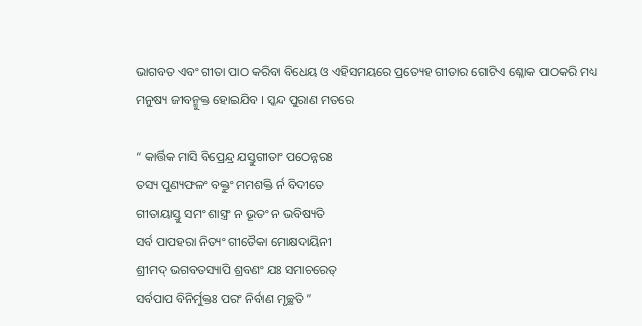ଭାଗବତ ଏବଂ ଗୀତା ପାଠ କରିବା ବିଧେୟ ଓ ଏହିସମୟରେ ପ୍ରତ୍ୟେହ ଗୀତାର ଗୋଟିଏ ଶ୍ଳୋକ ପାଠକରି ମଧ୍ୟ ମନୁଷ୍ୟ ଜୀବନ୍ମୁକ୍ତ ହୋଇଯିବ । ସ୍କନ୍ଦ ପୁରାଣ ମତରେ

“ କାର୍ତ୍ତିକ ମାସି ବିପ୍ରେନ୍ଦ୍ର ଯସ୍ତୁଗୀତାଂ ପଠେନ୍ନରଃ
ତସ୍ୟ ପୁଣ୍ୟଫଳଂ ବକ୍ତୁଂ ମମଶକ୍ତି ର୍ନ ବିଦୀତେ
ଗୀତାୟାସ୍ତୁ ସମଂ ଶାସ୍ତ୍ରଂ ନ ଭୂତଂ ନ ଭବିଷ୍ୟତି
ସର୍ବ ପାପହରା ନିତ୍ୟଂ ଗୀତୈକା ମୋକ୍ଷଦାୟିନୀ
ଶ୍ରୀମଦ୍ ଭଗବତସ୍ୟାପି ଶ୍ରବଣଂ ଯଃ ସମାଚରେତ୍
ସର୍ବପାପ ବିନିର୍ମୁକ୍ତଃ ପରଂ ନିର୍ବାଣ ମୃଚ୍ଛତି ”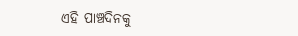ଏହି ପାଞ୍ଚଦିନକୁ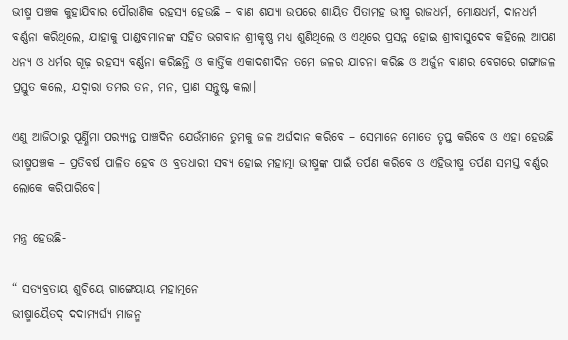ଭୀଷ୍ମ ପଞ୍ଚକ କୁହାଯିବାର ପୌରାଣିକ ରହସ୍ୟ ହେଉଛି – ବାଣ ଶଯ୍ୟା ଉପରେ ଶାୟିତ ପିତାମହ ଭୀଷ୍ମ ରାଜଧର୍ମ, ମୋକ୍ଷଧର୍ମ, ଦାନଧର୍ମ ବର୍ଣ୍ଣନା କରିଥିଲେ, ଯାହାକୁ ପାଣ୍ଡବମାନଙ୍କ ସହିତ ଭଗବାନ ଶ୍ରୀକୃଷ୍ଣ ମଧ୍ୟ ଶୁଣିଥିଲେ ଓ ଏଥିରେ ପ୍ରସନ୍ନ ହୋଇ ଶ୍ରୀବାସୁଦେବ କହିଲେ ଆପଣ ଧନ୍ୟ ଓ ଧର୍ମର ଗୂଢ଼ ରହସ୍ୟ ବର୍ଣ୍ଣନା କରିଛନ୍ତି ଓ କାର୍ତ୍ତିକ ଏକାଦଶୀଦିନ ତମେ ଜଳର ଯାଚନା କରିଛ ଓ ଅର୍ଜୁନ ବାଣର ବେଗରେ ଗଙ୍ଗାଜଳ ପ୍ରସ୍ତୁତ କଲେ, ଯଦ୍ୱାରା ତମର ତନ, ମନ, ପ୍ରାଣ ସନ୍ତୁଷ୍ଟ କଲା।

ଏଣୁ ଆଜିଠାରୁ ପୂର୍ଣ୍ଣିମା ପର‌୍ୟ୍ୟନ୍ତ ପାଞ୍ଚଦିନ ଯେଉଁମାନେ ତୁମକୁ ଜଳ ଅର୍ଘଦାନ କରିବେ – ସେମାନେ ମୋତେ ତୃପ୍ତ କରିବେ ଓ ଏହା ହେଉଛି ଭୀଷ୍ମପଞ୍ଚକ – ପ୍ରତିବର୍ଷ ପାଳିତ ହେବ ଓ ବ୍ରତଧାରୀ ସବ୍ୟ ହୋଇ ମହାତ୍ମା ଭୀଷ୍ମଙ୍କ ପାଇଁ ତର୍ପଣ କରିବେ ଓ ଏହିଭୀଷ୍ମ ତର୍ପଣ ସମସ୍ତ ବର୍ଣ୍ଣର ଲୋକେ କରିପାରିବେ।

ମନ୍ତ୍ର ହେଉଛି-

“ ସତ୍ୟବ୍ରତାୟ ଶୁଚିୟେ ଗାଙ୍ଗେୟାୟ ମହାତ୍ମନେ
ଭୀଷ୍ମାୟୈତଦ୍ ଦଦାମ୍ୟର୍ଘ୍ୟ ମାଜନ୍ମ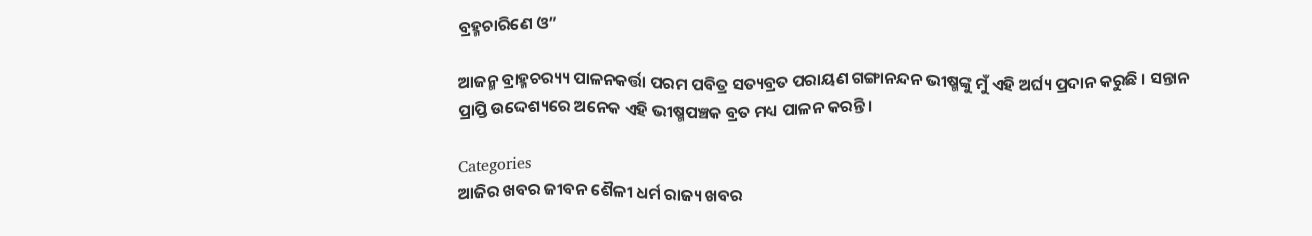ବ୍ରହ୍ମଚାରିଣେ ଓ”

ଆଜନ୍ମ ବ୍ରାହ୍ମଚର‌୍ୟ୍ୟ ପାଳନକର୍ତ୍ତା ପରମ ପବିତ୍ର ସତ୍ୟବ୍ରତ ପରାୟଣ ଗଙ୍ଗାନନ୍ଦନ ଭୀଷ୍ମଙ୍କୁ ମୁଁ ଏହି ଅର୍ଘ୍ୟ ପ୍ରଦାନ କରୁଛି । ସନ୍ତାନ ପ୍ରାପ୍ତି ଉଦ୍ଦେଶ୍ୟରେ ଅନେକ ଏହି ଭୀଷ୍ମପଞ୍ଚକ ବ୍ରତ ମଧ୍ୟ ପାଳନ କରନ୍ତି।

Categories
ଆଜିର ଖବର ଜୀବନ ଶୈଳୀ ଧର୍ମ ରାଜ୍ୟ ଖବର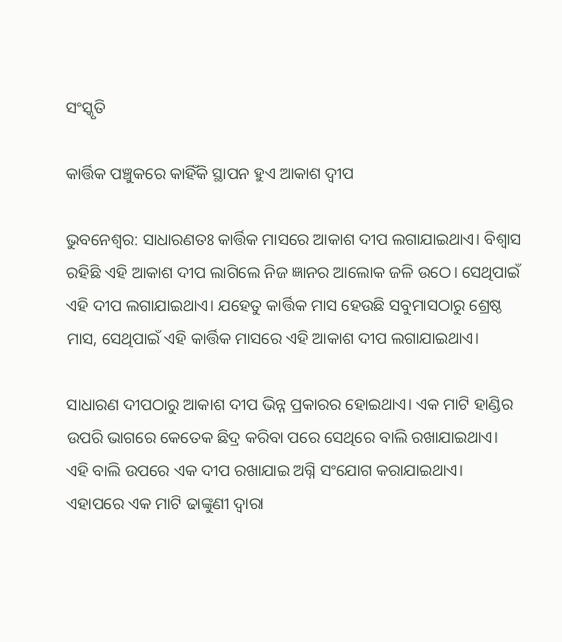ସଂସ୍କୃତି

କାର୍ତ୍ତିକ ପଞ୍ଚୁକରେ କାହିଁକି ସ୍ଥାପନ ହୁଏ ଆକାଶ ଦ୍ବୀପ

ଭୁବନେଶ୍ବର: ସାଧାରଣତଃ କାର୍ତ୍ତିକ ମାସରେ ଆକାଶ ଦୀପ ଲଗାଯାଇଥାଏ। ବିଶ୍ବାସ ରହିଛି ଏହି ଆକାଶ ଦୀପ ଲାଗିଲେ ନିଜ ଜ୍ଞାନର ଆଲୋକ ଜଳି ଉଠେ। ସେଥିପାଇଁ ଏହି ଦୀପ ଲଗାଯାଇଥାଏ। ଯହେତୁ କାର୍ତ୍ତିକ ମାସ ହେଉଛି ସବୁମାସଠାରୁ ଶ୍ରେଷ୍ଠ ମାସ, ସେଥିପାଇଁ ଏହି କାର୍ତ୍ତିକ ମାସରେ ଏହି ଆକାଶ ଦୀପ ଲଗାଯାଇଥାଏ।

ସାଧାରଣ ଦୀପଠାରୁ ଆକାଶ ଦୀପ ଭିନ୍ନ ପ୍ରକାରର ହୋଇଥାଏ। ଏକ ମାଟି ହାଣ୍ଡିର ଉପରି ଭାଗରେ କେତେକ ଛିଦ୍ର କରିବା ପରେ ସେଥିରେ ବାଲି ରଖାଯାଇଥାଏ। ଏହି ବାଲି ଉପରେ ଏକ ଦୀପ ରଖାଯାଇ ଅଗ୍ନି ସଂଯୋଗ କରାଯାଇଥାଏ। ଏହାପରେ ଏକ ମାଟି ଢାଙ୍କୁଣୀ ଦ୍ବାରା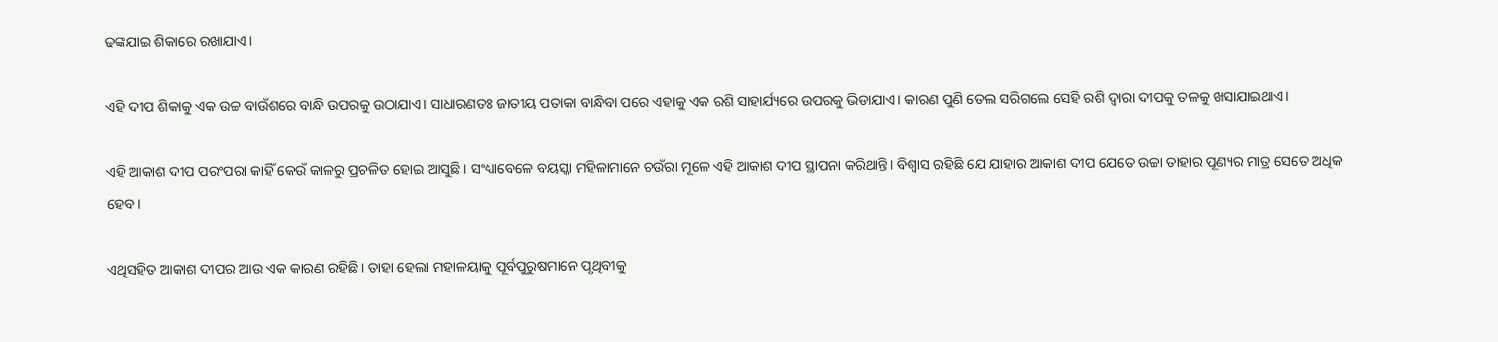ଢଙ୍କଯାଇ ଶିକାରେ ରଖାଯାଏ।

ଏହି ଦୀପ ଶିକାକୁ ଏକ ଉଚ୍ଚ ବାଉଁଶରେ ବାନ୍ଧି ଉପରକୁ ଉଠାଯାଏ। ସାଧାରଣତଃ ଜାତୀୟ ପତାକା ବାନ୍ଧିବା ପରେ ଏହାକୁ ଏକ ରଶି ସାହାର୍ଯ୍ୟରେ ଉପରକୁ ଭିଡାଯାଏ। କାରଣ ପୁଣି ତେଲ ସରିଗଲେ ସେହି ରଶି ଦ୍ବାରା ଦୀପକୁ ତଳକୁ ଖସାଯାଇଥାଏ।

ଏହି ଆକାଶ ଦୀପ ପରଂପରା କାହିଁ କେଉଁ କାଳରୁ ପ୍ରଚଳିତ ହୋଇ ଆସୁଛି। ସଂଧ୍ୟାବେଳେ ବୟସ୍କା ମହିଳାମାନେ ଚଉଁରା ମୂଳେ ଏହି ଆକାଶ ଦୀପ ସ୍ଥାପନା କରିଥାନ୍ତି। ବିଶ୍ବାସ ରହିଛି ଯେ ଯାହାର ଆକାଶ ଦୀପ ଯେତେ ଉଚ୍ଚା ତାହାର ପୂଣ୍ୟର ମାତ୍ର ସେତେ ଅଧିକ ହେବ।

ଏଥିସହିତ ଆକାଶ ଦୀପର ଆଉ ଏକ କାରଣ ରହିଛି। ତାହା ହେଲା ମହାଳୟାକୁ ପୂର୍ବପୁରୁଷମାନେ ପୃଥିବୀକୁ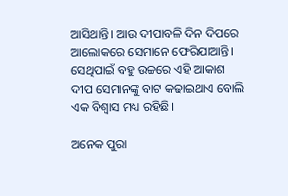ଆସିଥାନ୍ତି। ଆଉ ଦୀପାବଳି ଦିନ ଦିପରେ ଆଲୋକରେ ସେମାନେ ଫେରିଯାଆନ୍ତି। ସେଥିପାଇଁ ବହୁ ଉଚ୍ଚରେ ଏହି ଆକାଶ ଦୀପ ସେମାନଙ୍କୁ ବାଟ କଢାଇଥାଏ ବୋଲି ଏକ ବିଶ୍ବାସ ମଧ୍ୟ ରହିଛି।

ଅନେକ ପୁରା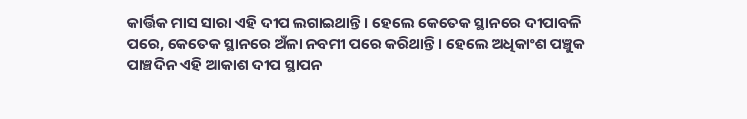କାର୍ତ୍ତିକ ମାସ ସାରା ଏହି ଦୀପ ଲଗାଇଥାନ୍ତି। ହେଲେ କେତେକ ସ୍ଥାନରେ ଦୀପାବଳି ପରେ, କେତେକ ସ୍ଥାନରେ ଅଁଳା ନବମୀ ପରେ କରିଥାନ୍ତି। ହେଲେ ଅଧିକାଂଶ ପଞ୍ଚୁକ ପାଞ୍ଚଦିନ ଏହି ଆକାଶ ଦୀପ ସ୍ଥାପନ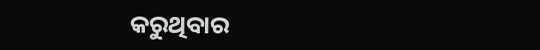କରୁଥିବାର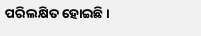ପରିଲକ୍ଷିତ ହୋଇଛି।